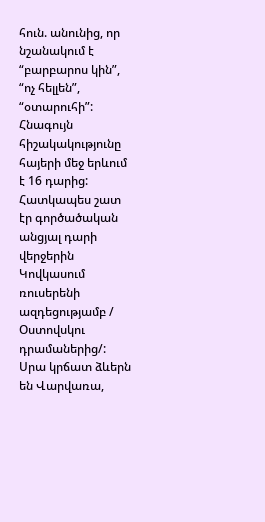հուն. անունից, որ նշանակում է “բարբարոս կին”, “ոչ հելլեն”, “օտարուհի”: Հնագույն հիշակակությունը հայերի մեջ երևում է 16 դարից: Հատկապես շատ էր գործածական անցյալ դարի վերջերին Կովկասում ռուսերենի ազդեցությամբ / Օստովսկու դրամաներից/: Սրա կրճատ ձևերն են Վարվառա,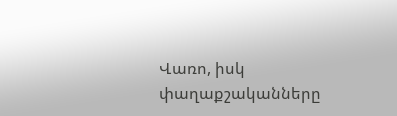Վառո, իսկ փաղաքշականները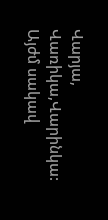Վարյա, Վառիկա,Վարինկա: Այժմ սակավ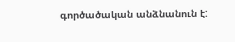գործածական անձնանուն է: